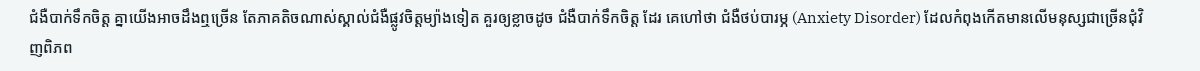ជំងឺបាក់ទឹកចិត្ត គ្នាយើងអាចដឹងឮច្រើន តែភាគតិចណាស់ស្គាល់ជំងឺផ្លូវចិត្តម្យ៉ាងទៀត គួរឲ្យខ្លាចដូច ជំងឺបាក់ទឹកចិត្ត ដែរ គេហៅថា ជំងឺថប់បារម្ភ (Anxiety Disorder) ដែលកំពុងកើតមានលើមនុស្សជាច្រើនជុំវិញពិភព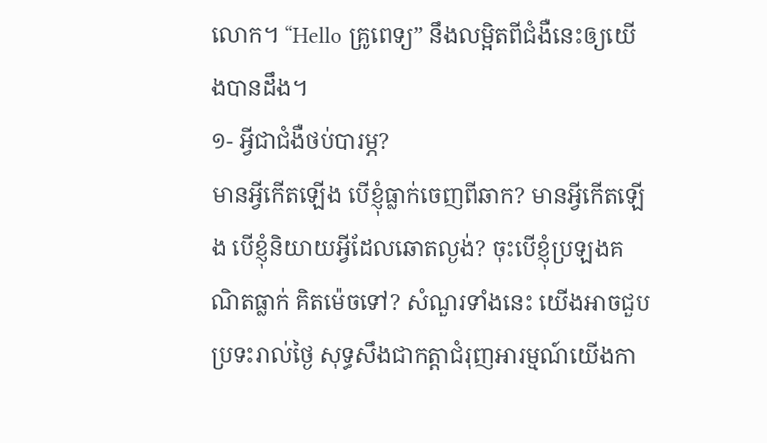លោក។ “Hello គ្រូពេទ្យ” នឹងលម្អិតពីជំងឺនេះឲ្យយើងបានដឹង។
១- អ្វីជាជំងឺថប់បារម្ភ?
មានអ្វីកើតឡើង បើខ្ញុំធ្លាក់ចេញពីឆាក? មានអ្វីកើតឡើង បើខ្ញុំនិយាយអ្វីដែលឆោតល្ងង់? ចុះបើខ្ញុំប្រឡងគណិតធ្លាក់ គិតម៉េចទៅ? សំណួរទាំងនេះ យើងអាចជួបប្រទះរាល់ថ្ងៃ សុទ្ធសឹងជាកត្តាជំរុញអារម្មណ៍យើងកា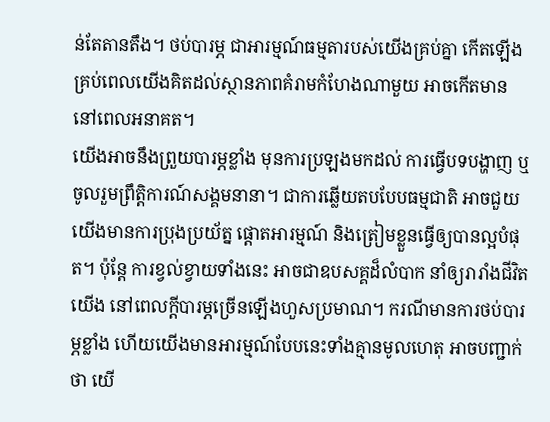ន់តែតានតឹង។ ថប់បារម្ភ ជាអារម្មណ៍ធម្មតារបស់យើងគ្រប់គ្នា កើតឡើងគ្រប់ពេលយើងគិតដល់ស្ថានភាពគំរាមកំហែងណាមួយ អាចកើតមាននៅពេលអនាគត។
យើងអាចនឹងព្រួយបារម្ភខ្លាំង មុនការប្រឡងមកដល់ ការធ្វើបទបង្ហាញ ឬចូលរួមព្រឹត្តិការណ៍សង្គមនានា។ ជាការឆ្លើយតបបែបធម្មជាតិ អាចជួយយើងមានការប្រុងប្រយ័ត្ន ផ្តោតអារម្មណ៍ និងត្រៀមខ្លួនធ្វើឲ្យបានល្អបំផុត។ ប៉ុន្ដែ ការខ្វល់ខ្វាយទាំងនេះ អាចជាឧបសគ្គដ៏លំបាក នាំឲ្យរារាំងជីវិតយើង នៅពេលក្តីបារម្ភច្រើនឡើងហួសប្រមាណ។ ករណីមានការថប់បារម្ភខ្លាំង ហើយយើងមានអារម្មណ៍បែបនេះទាំងគ្មានមូលហេតុ អាចបញ្ជាក់ថា យើ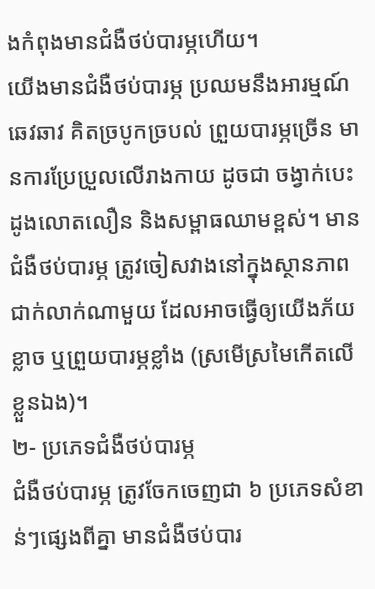ងកំពុងមានជំងឺថប់បារម្ភហើយ។
យើងមានជំងឺថប់បារម្ភ ប្រឈមនឹងអារម្មណ៍ឆេវឆាវ គិតច្របូកច្របល់ ព្រួយបារម្ភច្រើន មានការប្រែប្រួលលើរាងកាយ ដូចជា ចង្វាក់បេះដូងលោតលឿន និងសម្ពាធឈាមខ្ពស់។ មានជំងឺថប់បារម្ភ ត្រូវចៀសវាងនៅក្នុងស្ថានភាពជាក់លាក់ណាមួយ ដែលអាចធ្វើឲ្យយើងភ័យខ្លាច ឬព្រួយបារម្ភខ្លាំង (ស្រមើស្រមៃកើតលើខ្លួនឯង)។
២- ប្រភេទជំងឺថប់បារម្ភ
ជំងឺថប់បារម្ភ ត្រូវចែកចេញជា ៦ ប្រភេទសំខាន់ៗផ្សេងពីគ្នា មានជំងឺថប់បារ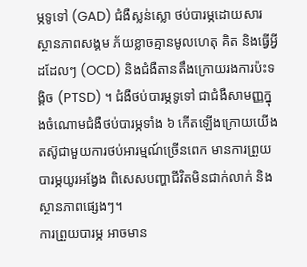ម្ភទូទៅ (GAD) ជំងឺស្លន់ស្លោ ថប់បារម្ភដោយសារស្ថានភាពសង្គម ភ័យខ្លាចគ្មានមូលហេតុ គិត និងធ្វើអ្វីដដែលៗ (OCD) និងជំងឺតានតឹងក្រោយរងការប៉ះទង្គិច (PTSD) ។ ជំងឺថប់បារម្ភទូទៅ ជាជំងឺសាមញ្ញក្នុងចំណោមជំងឺថប់បារម្ភទាំង ៦ កើតឡើងក្រោយយើងតស៊ូជាមួយការថប់អារម្មណ៍ច្រើនពេក មានការព្រួយបារម្ភយូរអង្វែង ពិសេសបញ្ហាជីវិតមិនជាក់លាក់ និងស្ថានភាពផ្សេងៗ។
ការព្រួយបារម្ភ អាចមាន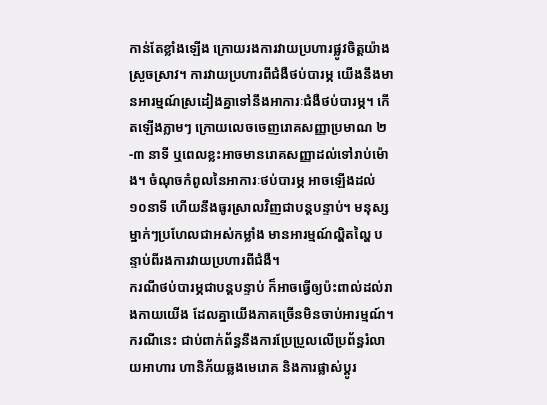កាន់តែខ្លាំងឡើង ក្រោយរងការវាយប្រហារផ្លូវចិត្តយ៉ាងស្រួចស្រាវ។ ការវាយប្រហារពីជំងឺថប់បារម្ភ យើងនឹងមានអារម្មណ៍ស្រដៀងគ្នាទៅនឹងអាការៈជំងឺថប់បារម្ភ។ កើតឡើងភ្លាមៗ ក្រោយលេចចេញរោគសញ្ញាប្រមាណ ២-៣ នាទី ឬពេលខ្លះអាចមានរោគសញ្ញាដល់ទៅរាប់ម៉ោង។ ចំណុចកំពូលនៃអាការៈថប់បារម្ភ អាចឡើងដល់ ១០នាទី ហើយនឹងធូរស្រាលវិញជាបន្តបន្ទាប់។ មនុស្សម្នាក់ៗប្រហែលជាអស់កម្លាំង មានអារម្មណ៍ល្ហិតល្ហៃ បន្ទាប់ពីរងការវាយប្រហារពីជំងឺ។
ករណីថប់បារម្ភជាបន្តបន្ទាប់ ក៏អាចធ្វើឲ្យប៉ះពាល់ដល់រាងកាយយើង ដែលគ្នាយើងភាគច្រើនមិនចាប់អារម្មណ៍។ ករណីនេះ ជាប់ពាក់ព័ន្ធនឹងការប្រែប្រួលលើប្រព័ន្ធរំលាយអាហារ ហានិភ័យឆ្លងមេរោគ និងការផ្លាស់ប្តូរ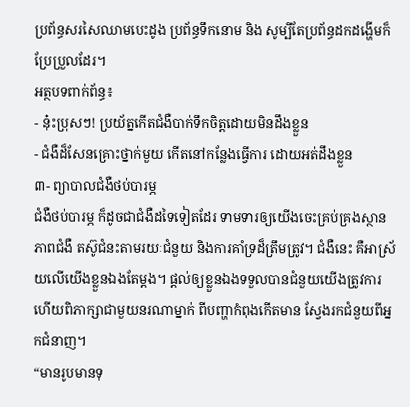ប្រព័ន្ធសរសៃឈាមបេះដូង ប្រព័ន្ធទឹកនោម និង សូម្បីតែប្រព័ន្ធដកដង្ហើមក៏ប្រែប្រួលដែរ។
អត្ថបទពាក់ព័ន្ធ៖
- នុ៎ះប្រុសៗ! ប្រយ័ត្នកើតជំងឺបាក់ទឹកចិត្តដោយមិនដឹងខ្លួន
- ជំងឺដ៏សែនគ្រោះថ្នាក់មួយ កើតនៅកន្លែងធ្វើការ ដោយអត់ដឹងខ្លួន
៣- ព្យាបាលជំងឺថប់បារម្ភ
ជំងឺថប់បារម្ភ ក៏ដូចជាជំងឺដទៃទៀតដែរ ទាមទារឲ្យយើងចេះគ្រប់គ្រងស្ថានភាពជំងឺ តស៊ូជំនះតាមរយៈជំនួយ និងការគាំទ្រដ៏ត្រឹមត្រូវ។ ជំងឺនេះ គឺអាស្រ័យលើយើងខ្លួនឯងតែម្តង។ ផ្តល់ឲ្យខ្លួនឯងទទួលបានជំនួយយើងត្រូវការ ហើយពិភាក្សាជាមួយនរណាម្នាក់ ពីបញ្ហាកំពុងកើតមាន ស្វែងរកជំនួយពីអ្នកជំនាញ។
“មានរូបមានទុ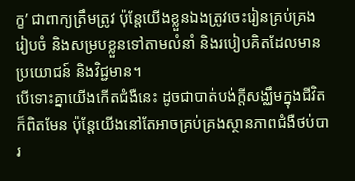ក្ខ’ ជាពាក្យត្រឹមត្រូវ ប៉ុន្តែយើងខ្លួនឯងត្រូវចេះរៀនគ្រប់គ្រង រៀបចំ និងសម្របខ្លួនទៅតាមលំនាំ និងរបៀបគិតដែលមានប្រយោជន៍ និងវិជ្ជមាន។
បើទោះគ្នាយើងកើតជំងឺនេះ ដូចជាបាត់បង់ក្តីសង្ឈឹមក្នុងជីវិតក៏ពិតមែន ប៉ុន្តែយើងនៅតែអាចគ្រប់គ្រងស្ថានភាពជំងឺថប់បារ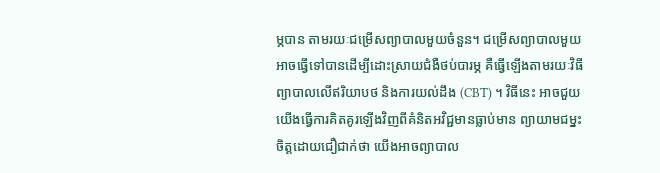ម្ភបាន តាមរយៈជម្រើសព្យាបាលមួយចំនួន។ ជម្រើសព្យាបាលមួយ អាចធ្វើទៅបានដើម្បីដោះស្រាយជំងឺថប់បារម្ភ គឺធ្វើឡើងតាមរយៈវិធីព្យាបាលលើឥរិយាបថ និងការយល់ដឹង (CBT) ។ វិធីនេះ អាចជួយយើងធ្វើការគិតគូរឡើងវិញពីគំនិតអវិជ្ជមានធ្លាប់មាន ព្យាយាមជម្នះចិត្តដោយជឿជាក់ថា យើងអាចព្យាបាល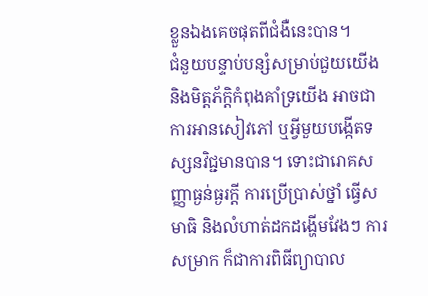ខ្លួនឯងគេចផុតពីជំងឺនេះបាន។
ជំនួយបន្ទាប់បន្សំសម្រាប់ជួយយើង និងមិត្តភ័ក្តិកំពុងគាំទ្រយើង អាចជាការអានសៀវភៅ ឬអ្វីមួយបង្កើតទស្សនវិជ្ជមានបាន។ ទោះជារោគសញ្ញាធ្ងន់ធ្ងរក្តី ការប្រើប្រាស់ថ្នាំ ធ្វើសមាធិ និងលំហាត់ដកដង្ហើមវែងៗ ការសម្រាក ក៏ជាការពិធីព្យាបាល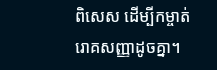ពិសេស ដើម្បីកម្ចាត់រោគសញ្ញាដូចគ្នា។